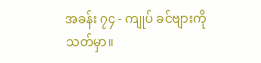အခန်း ၇၄ - ကျုပ် ခင်ဗျားကို သတ်မှာ။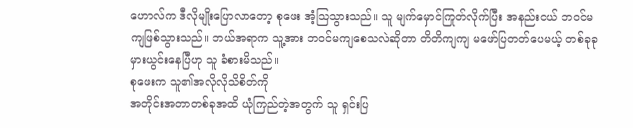ဟောလ်က ဒီလိုမျိုးပြောလာတော့ စုဖေး အံ့သြသွားသည်။ သူ မျက်မှောင်ကြုတ်လိုက်ပြီး အနည်းငယ် ဘဝင်မကျဖြစ်သွားသည်။ ဘယ်အရာက သူ့အား ဘဝင်မကျစေသလဲဆိုတာ တိတိကျကျ မဖော်ပြတတ်ပေမယ့် တစ်ခုခုမှားယွင်းနေပြီဟု သူ ခံစားမိသည်။
စုဖေးက သူ၏အလိုလိုသိစိတ်ကို
အတိုင်းအတာတစ်ခုအထိ ယုံကြည်တဲ့အတွက် သူ ရှင်းပြ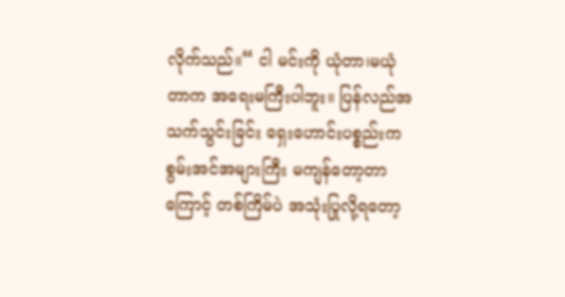လိုက်သည်။“ ငါ မင်းကို ယုံတာ၊မယုံတာက အရေးမကြီးပါဘူး။ ပြန်လည်အသက်သွင်းခြင်း ရှေးဟောင်းပစ္စည်းက စွမ်းအင်အများကြီး မကျန်တော့တာကြောင့် တစ်ကြိမ်ပဲ အသုံးပြုလို့ရတော့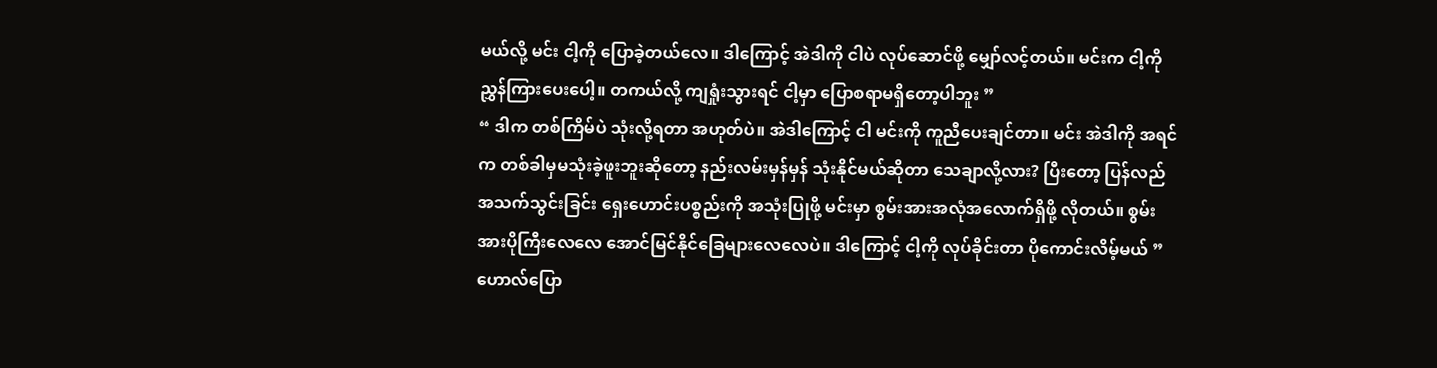မယ်လို့ မင်း ငါ့ကို ပြောခဲ့တယ်လေ။ ဒါကြောင့် အဲဒါကို ငါပဲ လုပ်ဆောင်ဖို့ မျှော်လင့်တယ်။ မင်းက ငါ့ကို ညွှန်ကြားပေးပေါ့။ တကယ်လို့ ကျရှုံးသွားရင် ငါ့မှာ ပြောစရာမရှိတော့ပါဘူး ”
“ ဒါက တစ်ကြိမ်ပဲ သုံးလို့ရတာ အဟုတ်ပဲ။ အဲဒါကြောင့် ငါ မင်းကို ကူညီပေးချင်တာ။ မင်း အဲဒါကို အရင်က တစ်ခါမှမသုံးခဲ့ဖူးဘူးဆိုတော့ နည်းလမ်းမှန်မှန် သုံးနိုင်မယ်ဆိုတာ သေချာလို့လား? ပြီးတော့ ပြန်လည်အသက်သွင်းခြင်း ရှေးဟောင်းပစ္စည်းကို အသုံးပြုဖို့ မင်းမှာ စွမ်းအားအလုံအလောက်ရှိဖို့ လိုတယ်။ စွမ်းအားပိုကြီးလေလေ အောင်မြင်နိုင်ခြေများလေလေပဲ။ ဒါကြောင့် ငါ့ကို လုပ်ခိုင်းတာ ပိုကောင်းလိမ့်မယ် ”
ဟောလ်ပြော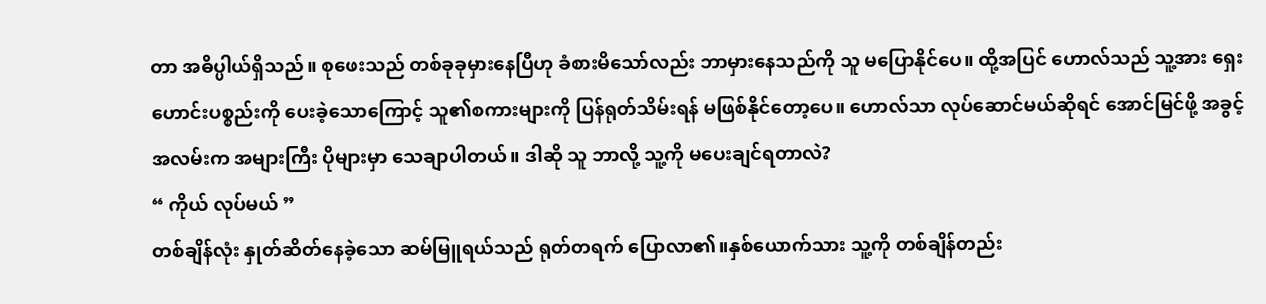တာ အဓိပ္ပါယ်ရှိသည်။ စုဖေးသည် တစ်ခုခုမှားနေပြီဟု ခံစားမိသော်လည်း ဘာမှားနေသည်ကို သူ မပြောနိုင်ပေ။ ထို့အပြင် ဟောလ်သည် သူ့အား ရှေးဟောင်းပစ္စည်းကို ပေးခဲ့သောကြောင့် သူ၏စကားများကို ပြန်ရုတ်သိမ်းရန် မဖြစ်နိုင်တော့ပေ။ ဟောလ်သာ လုပ်ဆောင်မယ်ဆိုရင် အောင်မြင်ဖို့ အခွင့်အလမ်းက အများကြီး ပိုများမှာ သေချာပါတယ်။ ဒါဆို သူ ဘာလို့ သူ့ကို မပေးချင်ရတာလဲ?
“ ကိုယ် လုပ်မယ် ”
တစ်ချိန်လုံး နှုတ်ဆိတ်နေခဲ့သော ဆမ်မြူရယ်သည် ရုတ်တရက် ပြောလာ၏။နှစ်ယောက်သား သူ့ကို တစ်ချိန်တည်း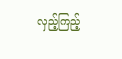လှည့်ကြည့်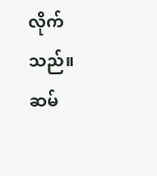လိုက်သည်။
ဆမ်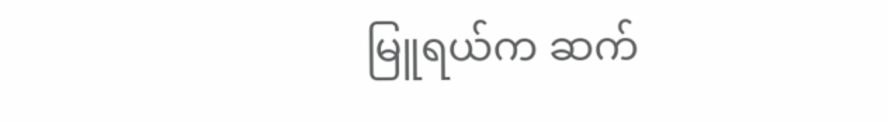မြူရယ်က ဆက်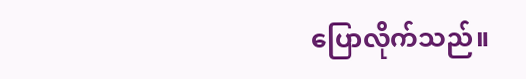ပြောလိုက်သည်။